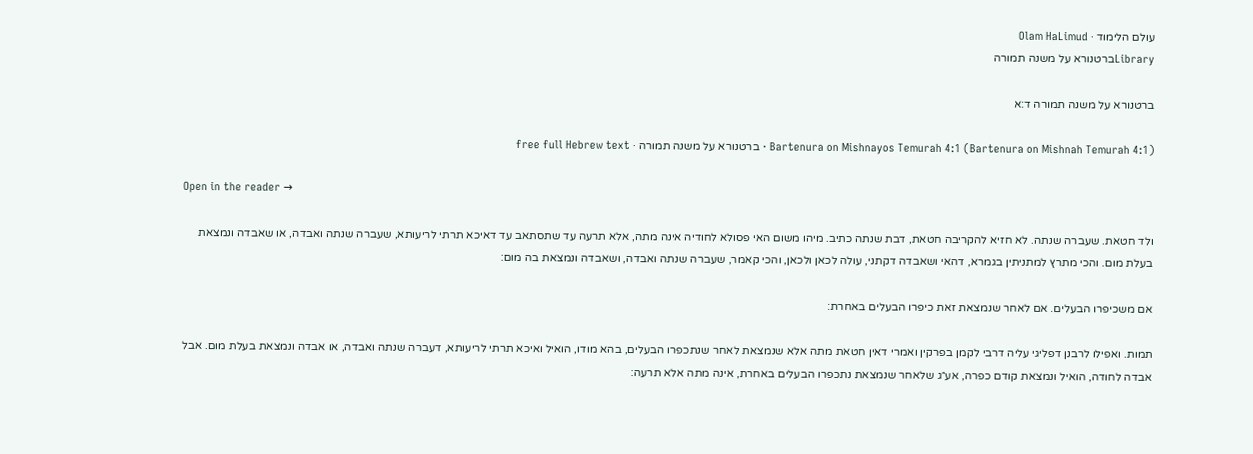עולם הלימוד · Olam HaLimud
Libraryברטנורא על משנה תמורה

ברטנורא על משנה תמורה ד:א

Bartenura on Mishnayos Temurah 4:1 (Bartenura on Mishnah Temurah 4:1) · ברטנורא על משנה תמורה · free full Hebrew text

Open in the reader →

ולד חטאת. שעברה שנתה. לא חזיא להקריבה חטאת, דבת שנתה כתיב. מיהו משום האי פסולא לחודיה אינה מתה, אלא תרעה עד שתסתאב עד דאיכא תרתי לריעותא, שעברה שנתה ואבדה, או שאבדה ונמצאת בעלת מום. והכי מתרץ למתניתין בגמרא, דהאי ושאבדה דקתני, עולה לכאן ולכאן, והכי קאמר, שעברה שנתה ואבדה, ושאבדה ונמצאת בה מום:

אם משכיפרו הבעלים. אם לאחר שנמצאת זאת כיפרו הבעלים באחרת:

תמות. ואפילו לרבנן דפליגי עליה דרבי לקמן בפרקין ואמרי דאין חטאת מתה אלא שנמצאת לאחר שנתכפרו הבעלים, בהא מודו, הואיל ואיכא תרתי לריעותא, דעברה שנתה ואבדה, או אבדה ונמצאת בעלת מום. אבל אבדה לחודה, הואיל ונמצאת קודם כפרה, אע״ג שלאחר שנמצאת נתכפרו הבעלים באחרת, אינה מתה אלא תרעה: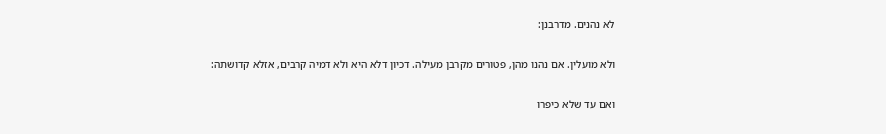לא נהנים. מדרבנן:

ולא מועלין. אם נהנו מהן, פטורים מקרבן מעילה. דכיון דלא היא ולא דמיה קרבים, אזלא קדושתה:

ואם עד שלא כיפרו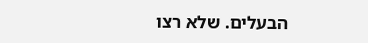הבעלים. שלא רצו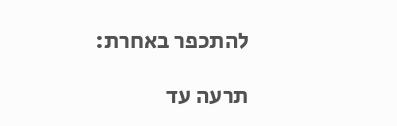להתכפר באחרת:

תרעה עד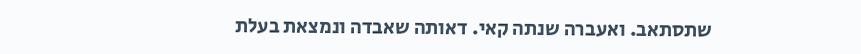שתסתאב. ואעברה שנתה קאי. דאותה שאבדה ונמצאת בעלת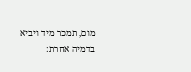מום, תמכר מיד ויביא בדמיה אחרת: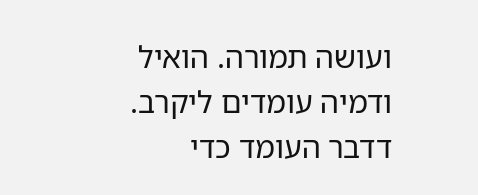ועושה תמורה. הואיל ודמיה עומדים ליקרב. דדבר העומד כדי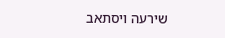שירעה ויסתאב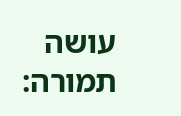עושה תמורה: